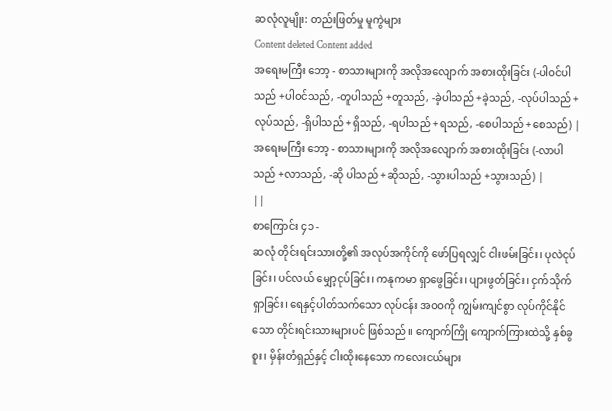ဆလုံလူမျိုး: တည်းဖြတ်မှု မူကွဲများ
Content deleted Content added
အရေးမကြီး ဘော့ - စာသားများကို အလိုအလျောက် အစားထိုးခြင်း (-ပါဝင်ပါသည် +ပါဝင်သည်, -တူပါသည် +တူသည်, -ခဲ့ပါသည် +ခဲ့သည်, -လုပ်ပါသည် +လုပ်သည်, -ရှိပါသည် +ရှိသည်, -ရပါသည် +ရသည်, -စေပါသည် +စေသည်) |
အရေးမကြီး ဘော့ - စာသားများကို အလိုအလျောက် အစားထိုးခြင်း (-လာပါသည် +လာသည်, -ဆို ပါသည် +ဆိုသည်, -သွားပါသည် +သွားသည်) |
||
စာကြောင်း ၄၁ -
ဆလုံ တိုင်းရင်းသားတို့၏ အလုပ်အကိုင်ကို ဖော်ပြရလျှင် ငါးဖမ်းခြင်း၊ ပုလဲငုပ်ခြင်း၊ ပင်လယ် မျှော့ငုပ်ခြင်း၊ ကနုကမာ ရှာဖွေခြင်း၊ ပျားဖွတ်ခြင်း၊ ငှက်သိုက်ရှာခြင်း၊ ရေနှင့်ပါတ်သက်သော လုပ်ငန်း အဝဝကို ကျွမ်းကျင်စွာ လုပ်ကိုင်နိုင်သော တိုင်းရင်းသားများပင် ဖြစ်သည်။ ကျောက်ကြို ကျောက်ကြားထဲသို့ နှစ်ခွစူး၊ မှိန်းတံရှည်နှင့် ငါးထိုးနေသော ကလေးငယ်များ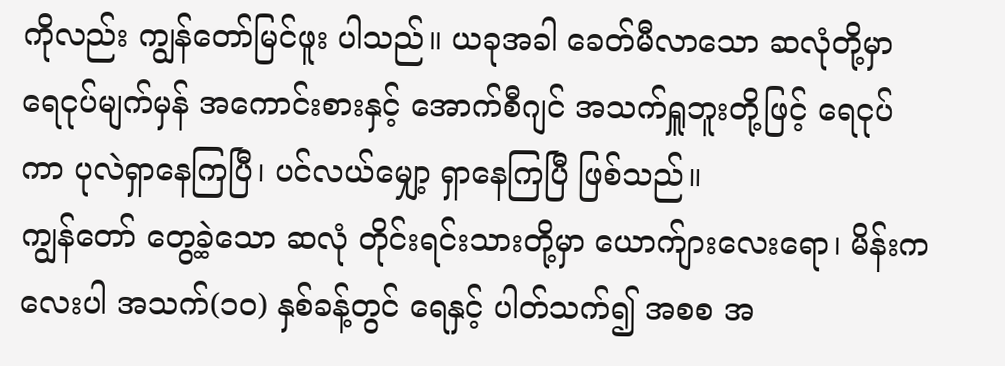ကိုလည်း ကျွန်တော်မြင်ဖူး ပါသည်။ ယခုအခါ ခေတ်မီလာသော ဆလုံတို့မှာ ရေငုပ်မျက်မှန် အကောင်းစားနှင့် အောက်စီဂျင် အသက်ရှူဘူးတို့ဖြင့် ရေငုပ်ကာ ပုလဲရှာနေကြပြီ၊ ပင်လယ်မျှော့ ရှာနေကြပြီ ဖြစ်သည်။
ကျွန်တော် တွေ့ခဲ့သော ဆလုံ တိုင်းရင်းသားတို့မှာ ယောက်ျားလေးရော၊ မိန်းကလေးပါ အသက်(၁၀) နှစ်ခန့်တွင် ရေနှင့် ပါတ်သက်၍ အစစ အ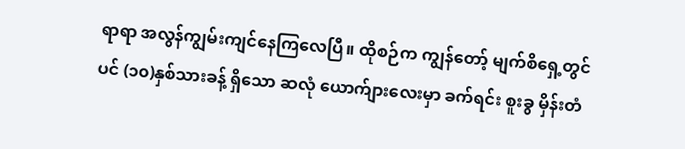ရာရာ အလွန်ကျွမ်းကျင်နေကြလေပြီ။ ထိုစဉ်က ကျွန်တော့် မျက်စိရှေ့တွင်ပင် (၁၀)နှစ်သားခန့် ရှိသော ဆလုံ ယောက်ျားလေးမှာ ခက်ရင်း စူးခွ မှိန်းတံ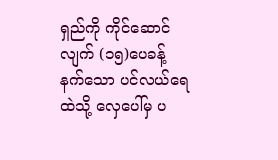ရှည်ကို ကိုင်ဆောင်လျက် (၁၅)ပေခန့် နက်သော ပင်လယ်ရေထဲသို့ လှေပေါ်မှ ပ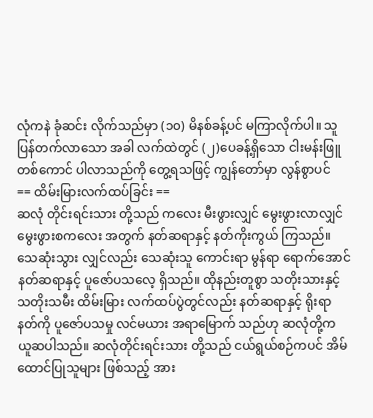လုံကနဲ ခုံဆင်း လိုက်သည်မှာ (၁၀) မိနစ်ခန့်ပင် မကြာလိုက်ပါ။ သူပြန်တက်လာသော အခါ လက်ထဲတွင် (၂)ပေခန့်ရှိသော ငါးမန်းဖြူတစ်ကောင် ပါလာသည်ကို တွေ့ရသဖြင့် ကျွန်တော်မှာ လွန်စွာပင်
== ထိမ်းမြားလက်ထပ်ခြင်း ==
ဆလုံ တိုင်းရင်းသား တို့သည် ကလေး မီးဖွားလျှင် မွေးဖွားလာလျှင် မွေးဖွားစကလေး အတွက် နတ်ဆရာနှင့် နတ်ကိုးကွယ် ကြသည်။ သေဆုံးသွား လျှင်လည်း သေဆုံးသူ ကောင်းရာ မွန်ရာ ရောက်အောင် နတ်ဆရာနှင့် ပူဇော်ပသလေ့ ရှိသည်။ ထိုနည်းတူစွာ သတိုးသားနှင့် သတိုးသမီး ထိမ်းမြား လက်ထပ်ပွဲတွင်လည်း နတ်ဆရာနှင့် ရိုးရာနတ်ကို ပူဇော်ပသမှု လင်မယား အရာမြောက် သည်ဟု ဆလုံတို့က ယူဆပါသည်။ ဆလုံတိုင်းရင်းသား တို့သည် ငယ်ရွယ်စဉ်ကပင် အိမ်ထောင်ပြုသူများ ဖြစ်သည့် အား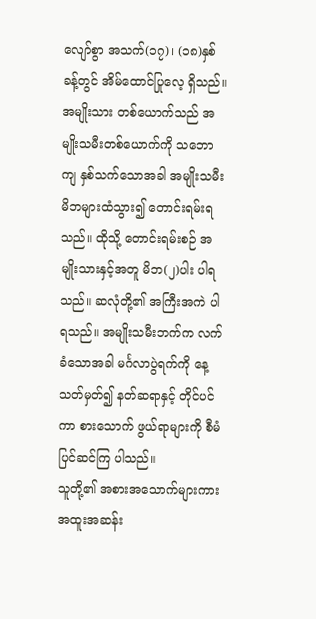လျော်စွာ အသက်(၁၇)၊ (၁၈)နှစ်ခန့်တွင် အိမ်ထောင်ပြုလေ့ ရှိသည်။ အမျိုးသား တစ်ယောက်သည် အမျိုးသမီးတစ်ယောက်ကို သဘောကျ နှစ်သက်သောအခါ အမျိုးသမီး မိဘများထံသွား၍ တောင်းရမ်းရသည်။ ထိုသို့ တောင်းရမ်းစဉ် အမျိုးသားနှင့်အတူ မိဘ(၂)ပါး ပါရသည်။ ဆလုံတို့၏ အကြီးအကဲ ပါရသည်။ အမျိုးသမီးဘက်က လက်ခံသောအခါ မင်္ဂလာပွဲရက်ကို နေ့သတ်မှတ်၍ နတ်ဆရာနှင့် တိုင်ပင်ကာ စားသောက် ဖွယ်ရာများကို စီမံပြင်ဆင်ကြ ပါသည်။
သူတို့၏ အစားအသောက်များကား အထူးအဆန်း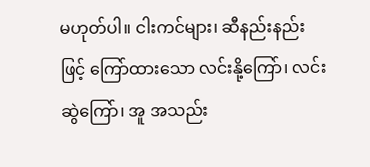မဟုတ်ပါ။ ငါးကင်များ၊ ဆီနည်းနည်းဖြင့် ကြော်ထားသော လင်းနို့ကြော်၊ လင်းဆွဲကြော်၊ အူ အသည်း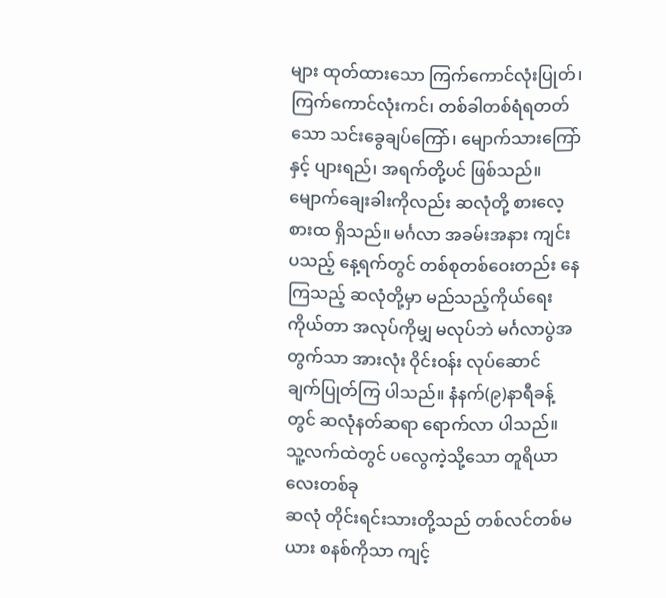များ ထုတ်ထားသော ကြက်ကောင်လုံးပြုတ်၊ ကြက်ကောင်လုံးကင်၊ တစ်ခါတစ်ရံရတတ်သော သင်းခွေချပ်ကြော်၊ မျောက်သားကြော်နှင့် ပျားရည်၊ အရက်တို့ပင် ဖြစ်သည်။ မျောက်ချေးခါးကိုလည်း ဆလုံတို့ စားလေ့ စားထ ရှိသည်။ မင်္ဂလာ အခမ်းအနား ကျင်းပသည့် နေ့ရက်တွင် တစ်စုတစ်ဝေးတည်း နေကြသည့် ဆလုံတို့မှာ မည်သည့်ကိုယ်ရေး ကိုယ်တာ အလုပ်ကိုမျှ မလုပ်ဘဲ မင်္ဂလာပွဲအတွက်သာ အားလုံး ဝိုင်းဝန်း လုပ်ဆောင် ချက်ပြုတ်ကြ ပါသည်။ နံနက်(၉)နာရီခန့်တွင် ဆလုံနတ်ဆရာ ရောက်လာ ပါသည်။ သူ့လက်ထဲတွင် ပလွေကဲ့သို့သော တူရိယာလေးတစ်ခု
ဆလုံ တိုင်းရင်းသားတို့သည် တစ်လင်တစ်မယား စနစ်ကိုသာ ကျင့်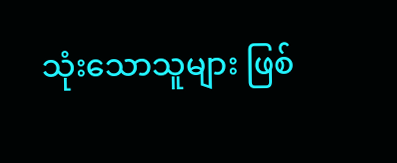သုံးသောသူများ ဖြစ်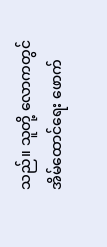သည်။ သူတို့ လောကတွင် အိမ်ထောင်ရေး ဖောက်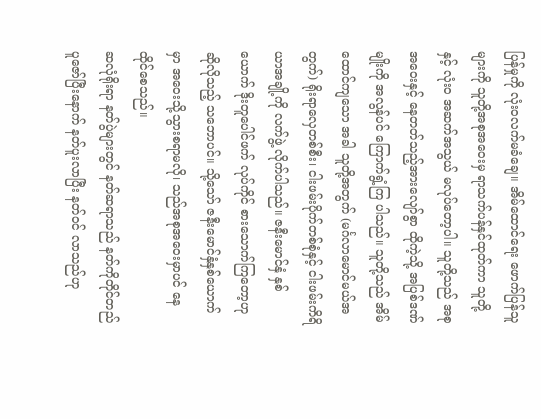ပြန်မှုကို လုံးဝလက်မခံချေ။ အိမ်ထောင်ရေး ဖောက်ပြန်သူများကို သူတို့အစုအဝေးမှ ရာသက်ပန်နှင်ထုတ်ကာ သူတို့နှင့် လုံးဝ အဆက်အသွယ် မလုပ်တော့ပါ။ သူတို့သည် အစုအဝေးနှင့် နေတတ်သည့်အားလျော်စွာ ထိုကဲ့သို့ အပြစ်ဒဏ်မျိုးကို အလွန်ပင် ကြောက်ရွံ့ကြ ပါသည်။ သူတို့သည် အိမ်ထောင်ကျသော အခါ သူတို့အတွက် (မင်္ဂလာမောင်မယ်အတွက်) ရိုးရာလှေတစ်စီး၊ ငါးဖမ်းပိုက်တစ်စုံနှင့် ငါးဖမ်းကိရိယာအချို့ကို လက်ဖွဲ့ လိုက်ပါသည်။ ဇနီးမောင်နှံ နှစ်ယောက် ဒိုးတူပေါင်ဖက် လုပ်ကိုင် စားသောက်ကြတော့ဟု ဆိုလိုသည့် သဘောပင်။ သို့သော် ဇနီးမောင်နှံနှစ်ယောက်မှာ အဝေးသို့သွားစရာမလို၊ သည်အစုအဝေးမှာပင် နေထိုင်စေသည်။
ဆလုံရိုးရာ နတ်ပွဲများတွင် နတ်ဆရာသည် နတ်ကိုတိုင်တည် ပူဇော်ပြီးနောက် နတ်ပူးလာပြီး နတ်ဝင် လာသည်ဟု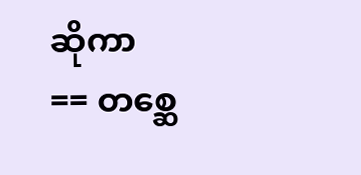ဆိုကာ
== တစ္ဆေ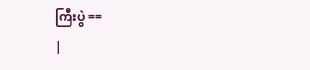ကြီးပွဲ ==
|